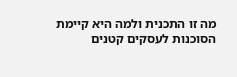מה זו התכנית ולמה היא קיימת
הסוכנות לעסקים קטנים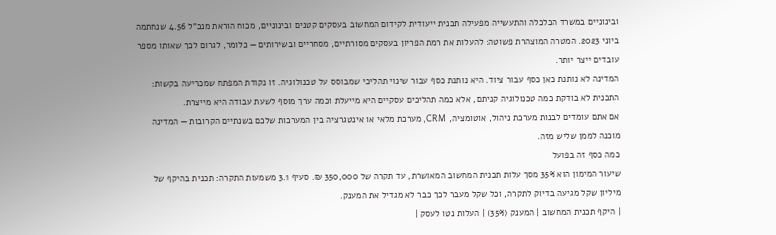ובינוניים במשרד הכלכלה והתעשייה מפעילה תכנית ייעודית לקידום המחשוב בעסקים קטנים ובינוניים, מכוח הוראת מנכ"ל 4.56 שנחתמה ביוני 2023. המטרה המוצהרת פשוטה: להעלות את רמת הפריון בעסקים מסורתיים, מסחריים ובשירותים — כלומר, לגרום לכך שאותו מספר עובדים ייצר יותר.
המדינה לא נותנת כאן כסף עבור ציוד. היא נותנת כסף עבור שינוי תהליכי שמבוסס על טכנולוגיה. זו נקודת המפתח שמכריעה בקשות: התכנית לא בודקת כמה טכנולוגיה קניתם, אלא כמה תהליכים עסקיים היא מייעלת וכמה ערך מוסף לשעת עבודה היא מייצרת.
אם אתם עומדים לבנות מערכת ניהול, אוטומציה, CRM, מערכת מלאי או אינטגרציה בין המערכות שלכם בשנתיים הקרובות — המדינה מוכנה לממן שליש מזה.
כמה כסף זה בפועל
שיעור המימון הוא 35% מסך עלות תכנית המחשוב המאושרת, עד תקרה של 350,000 ₪. סעיף 3.1 משמעות התקרה: תכנית בהיקף של מיליון שקל מגיעה בדיוק לתקרה, וכל שקל מעבר לכך כבר לא מגדיל את המענק.
| היקף תכנית המחשוב | המענק (35%) | העלות נטו לעסק |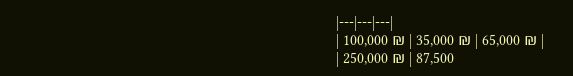|---|---|---|
| 100,000 ₪ | 35,000 ₪ | 65,000 ₪ |
| 250,000 ₪ | 87,500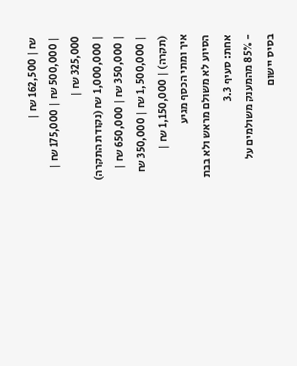₪ | 162,500 ₪ |
| 500,000 ₪ | 175,000 ₪ | 325,000 ₪ |
| 1,000,000 ₪ (נקודת התקרה) | 350,000 ₪ | 650,000 ₪ |
| 1,500,000 ₪ | 350,000 ₪ (תקרה) | 1,150,000 ₪ |
איך ומתי הכסף מגיע
הסיוע לא משולם מראש ולא בבת אחת: סעיף 3.3
- 85% מהמענק משולמים על בסיס יישום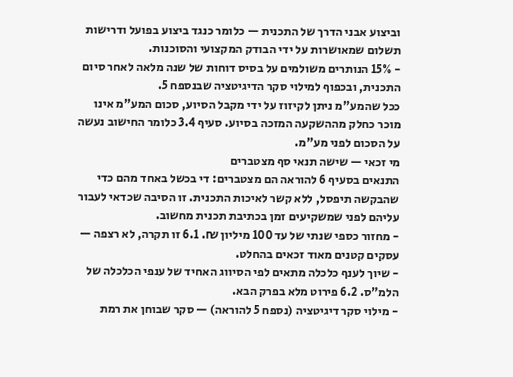וביצוע אבני הדרך של התכנית — כלומר כנגד ביצוע בפועל ודרישות תשלום שמאושרות על ידי הבודק המקצועי והסוכנות.
- 15% הנותרים משולמים על בסיס דוחות של שנה מלאה לאחר סיום התכנית, ובכפוף למילוי סקר הדיגיטציה שבנספח 5.
ככל שהמע"מ ניתן לקיזוז על ידי מקבל הסיוע, סכום המע"מ אינו מוכר כחלק מההשקעה המזכה בסיוע. סעיף 3.4 כלומר החישוב נעשה על הסכום לפני מע"מ.
מי זכאי — שישה תנאי סף מצטברים
התנאים בסעיף 6 להוראה הם מצטברים: די בכשל באחד מהם כדי שהבקשה תיפסל, ללא קשר לאיכות התכנית. זו הסיבה שכדאי לעבור עליהם לפני שמשקיעים זמן בכתיבת תכנית מחשוב.
- מחזור כספי שנתי של עד 100 מיליון ₪. 6.1 זו תקרה, לא רצפה — עסקים קטנים מאוד זכאים בהחלט.
- שיוך לענף כלכלה מתאים לפי הסיווג האחיד של ענפי הכלכלה של הלמ"ס. 6.2 פירוט מלא בפרק הבא.
- מילוי סקר דיגיטציה (נספח 5 להוראה) — סקר שבוחן את רמת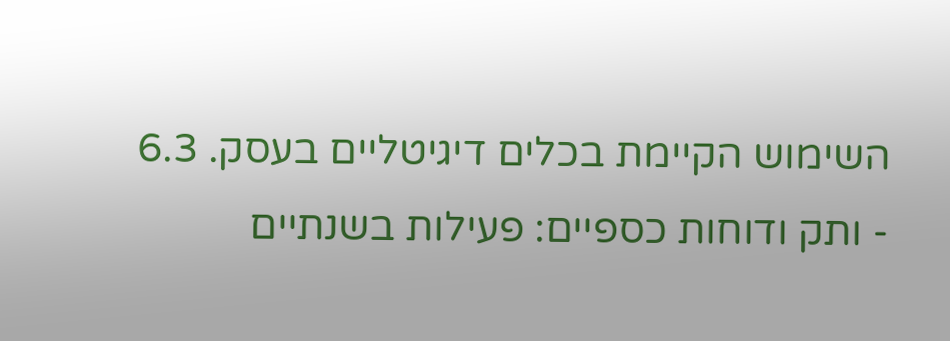השימוש הקיימת בכלים דיגיטליים בעסק. 6.3
- ותק ודוחות כספיים: פעילות בשנתיים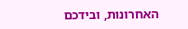האחרונות, ובידכם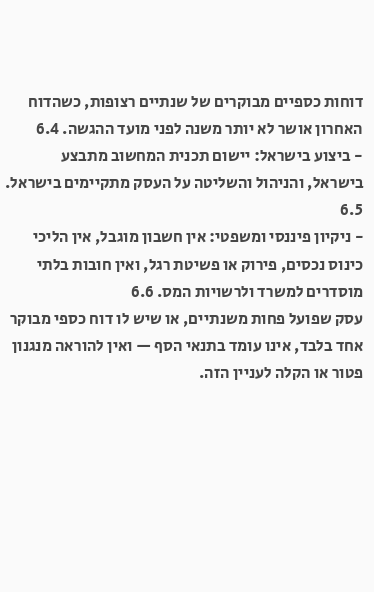דוחות כספיים מבוקרים של שנתיים רצופות, כשהדוח האחרון אושר לא יותר משנה לפני מועד ההגשה. 6.4
- ביצוע בישראל: יישום תכנית המחשוב מתבצע בישראל, והניהול והשליטה על העסק מתקיימים בישראל. 6.5
- ניקיון פיננסי ומשפטי: אין חשבון מוגבל, אין הליכי כינוס נכסים, פירוק או פשיטת רגל, ואין חובות בלתי מוסדרים למשרד ולרשויות המס. 6.6
עסק שפועל פחות משנתיים, או שיש לו דוח כספי מבוקר אחד בלבד, אינו עומד בתנאי הסף — ואין להוראה מנגנון פטור או הקלה לעניין הזה.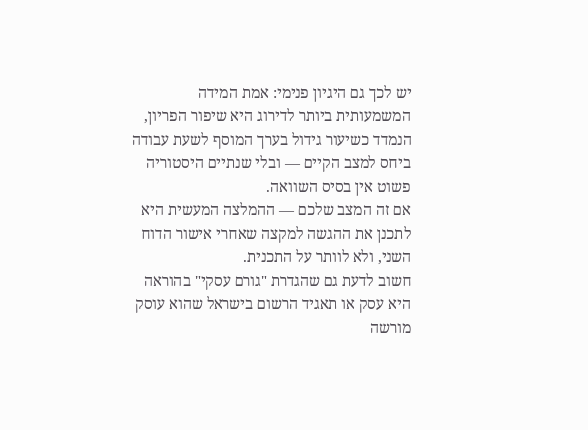יש לכך גם היגיון פנימי: אמת המידה המשמעותית ביותר לדירוג היא שיפור הפריון, הנמדד כשיעור גידול בערך המוסף לשעת עבודה ביחס למצב הקיים — ובלי שנתיים היסטוריה פשוט אין בסיס השוואה.
אם זה המצב שלכם — ההמלצה המעשית היא לתכנן את ההגשה למקצה שאחרי אישור הדוח השני, ולא לוותר על התכנית.
חשוב לדעת גם שהגדרת "גורם עסקי" בהוראה היא עסק או תאגיד הרשום בישראל שהוא עוסק מורשה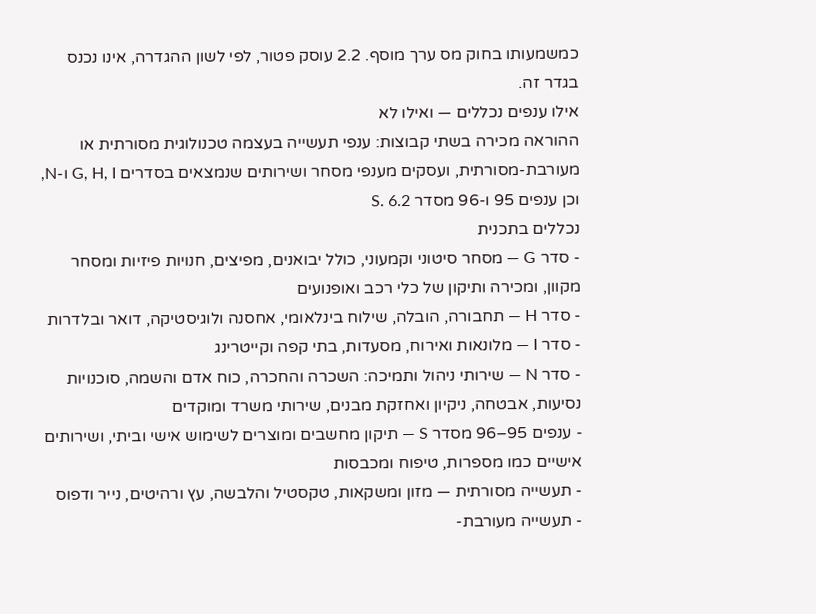כמשמעותו בחוק מס ערך מוסף. 2.2 עוסק פטור, לפי לשון ההגדרה, אינו נכנס בגדר זה.
אילו ענפים נכללים — ואילו לא
ההוראה מכירה בשתי קבוצות: ענפי תעשייה בעצמה טכנולוגית מסורתית או מעורבת-מסורתית, ועסקים מענפי מסחר ושירותים שנמצאים בסדרים G, H, I ו-N, וכן ענפים 95 ו-96 מסדר S. 6.2
נכללים בתכנית
- סדר G — מסחר סיטוני וקמעוני, כולל יבואנים, מפיצים, חנויות פיזיות ומסחר מקוון, ומכירה ותיקון של כלי רכב ואופנועים
- סדר H — תחבורה, הובלה, שילוח בינלאומי, אחסנה ולוגיסטיקה, דואר ובלדרות
- סדר I — מלונאות ואירוח, מסעדות, בתי קפה וקייטרינג
- סדר N — שירותי ניהול ותמיכה: השכרה והחכרה, כוח אדם והשמה, סוכנויות נסיעות, אבטחה, ניקיון ואחזקת מבנים, שירותי משרד ומוקדים
- ענפים 95–96 מסדר S — תיקון מחשבים ומוצרים לשימוש אישי וביתי, ושירותים אישיים כמו מספרות, טיפוח ומכבסות
- תעשייה מסורתית — מזון ומשקאות, טקסטיל והלבשה, עץ ורהיטים, נייר ודפוס
- תעשייה מעורבת-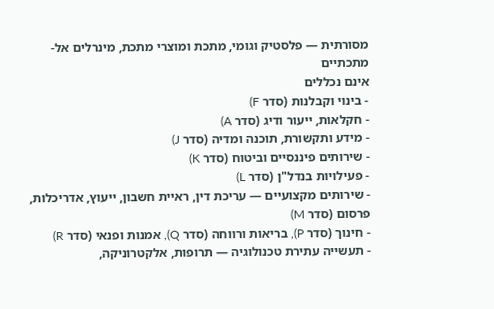מסורתית — פלסטיק וגומי, מתכת ומוצרי מתכת, מינרלים אל-מתכתיים
אינם נכללים
- בינוי וקבלנות (סדר F)
- חקלאות, ייעור ודיג (סדר A)
- מידע ותקשורת, תוכנה ומדיה (סדר J)
- שירותים פיננסיים וביטוח (סדר K)
- פעילויות בנדל"ן (סדר L)
- שירותים מקצועיים — עריכת דין, ראיית חשבון, ייעוץ, אדריכלות, פרסום (סדר M)
- חינוך (סדר P), בריאות ורווחה (סדר Q), אמנות ופנאי (סדר R)
- תעשייה עתירת טכנולוגיה — תרופות, אלקטרוניקה,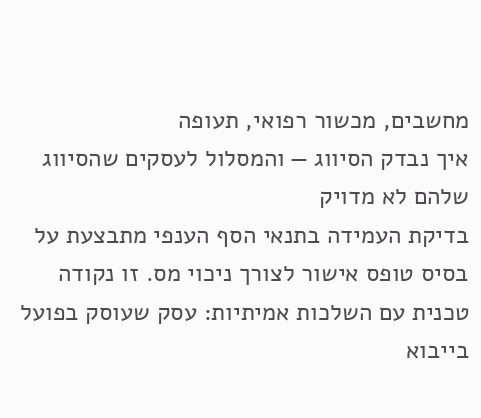מחשבים, מכשור רפואי, תעופה
איך נבדק הסיווג — והמסלול לעסקים שהסיווג שלהם לא מדויק
בדיקת העמידה בתנאי הסף הענפי מתבצעת על בסיס טופס אישור לצורך ניכוי מס. זו נקודה טכנית עם השלכות אמיתיות: עסק שעוסק בפועל בייבוא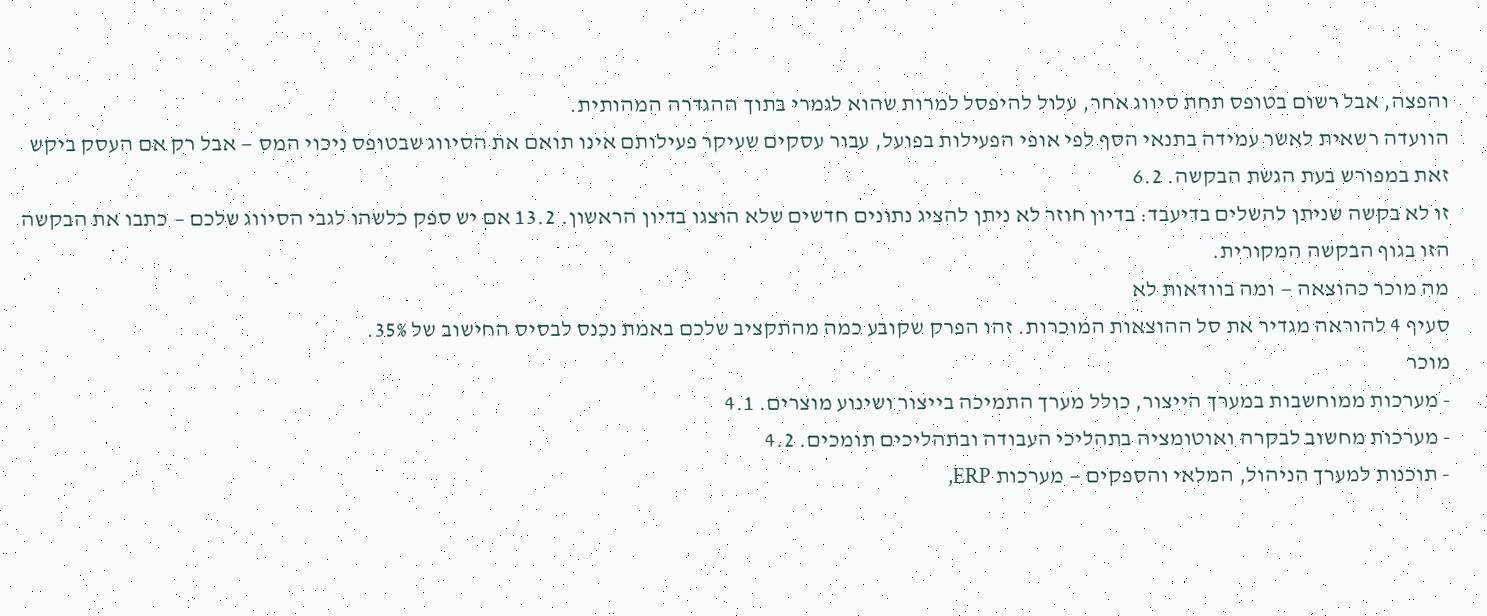והפצה, אבל רשום בטופס תחת סיווג אחר, עלול להיפסל למרות שהוא לגמרי בתוך ההגדרה המהותית.
הוועדה רשאית לאשר עמידה בתנאי הסף לפי אופי הפעילות בפועל, עבור עסקים שעיקר פעילותם אינו תואם את הסיווג שבטופס ניכוי המס — אבל רק אם העסק ביקש זאת במפורש בעת הגשת הבקשה. 6.2
זו לא בקשה שניתן להשלים בדיעבד: בדיון חוזר לא ניתן להציג נתונים חדשים שלא הוצגו בדיון הראשון. 13.2 אם יש ספק כלשהו לגבי הסיווג שלכם — כתבו את הבקשה הזו בגוף הבקשה המקורית.
מה מוכר כהוצאה — ומה בוודאות לא
סעיף 4 להוראה מגדיר את סל ההוצאות המוכרות. זהו הפרק שקובע כמה מהתקציב שלכם באמת נכנס לבסיס החישוב של 35%.
מוכר
- מערכות ממוחשבות במערך הייצור, כולל מערך התמיכה בייצור ושינוע מוצרים. 4.1
- מערכות מחשוב לבקרה ואוטומציה בתהליכי העבודה ובתהליכים תומכים. 4.2
- תוכנות למערך הניהול, המלאי והספקים — מערכות ERP,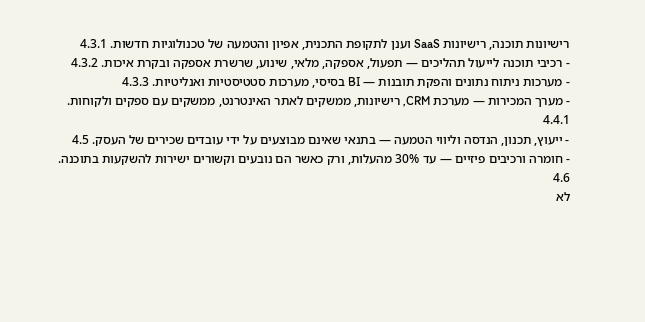רישיונות תוכנה, רישיונות SaaS וענן לתקופת התכנית, אפיון והטמעה של טכנולוגיות חדשות. 4.3.1
- רכיבי תוכנה לייעול תהליכים — תפעול, אספקה, מלאי, שינוע, שרשרת אספקה ובקרת איכות. 4.3.2
- מערכות ניתוח נתונים והפקת תובנות — BI בסיסי, מערכות סטטיסטיות ואנליטיות. 4.3.3
- מערך המכירות — מערכת CRM, רישיונות, ממשקים לאתר האינטרנט, ממשקים עם ספקים ולקוחות. 4.4.1
- ייעוץ, תכנון, הנדסה וליווי הטמעה — בתנאי שאינם מבוצעים על ידי עובדים שכירים של העסק. 4.5
- חומרה ורכיבים פיזיים — עד 30% מהעלות, ורק כאשר הם נובעים וקשורים ישירות להשקעות בתוכנה. 4.6
לא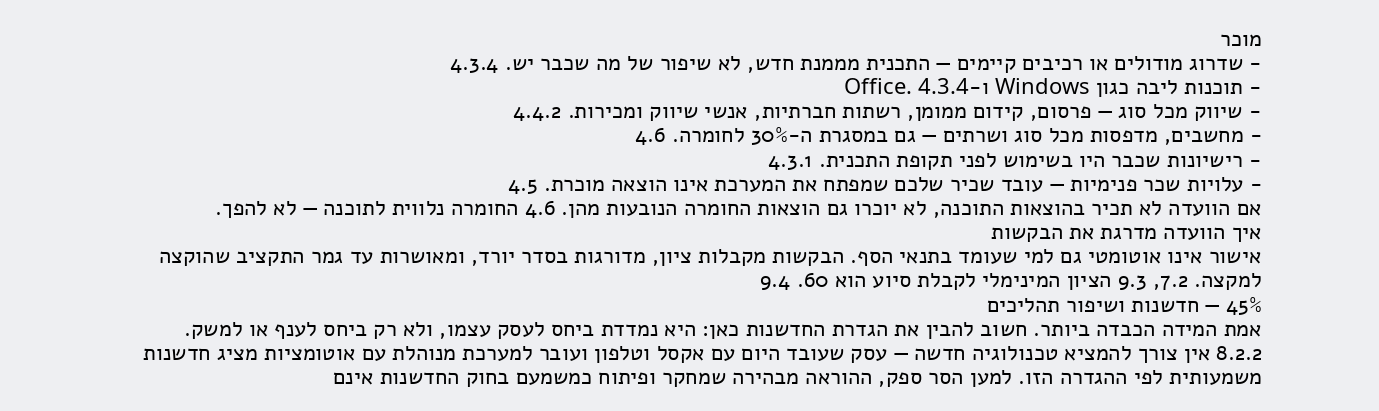מוכר
- שדרוג מודולים או רכיבים קיימים — התכנית מממנת חדש, לא שיפור של מה שכבר יש. 4.3.4
- תוכנות ליבה כגון Windows ו-Office. 4.3.4
- שיווק מכל סוג — פרסום, קידום ממומן, רשתות חברתיות, אנשי שיווק ומכירות. 4.4.2
- מחשבים, מדפסות מכל סוג ושרתים — גם במסגרת ה-30% לחומרה. 4.6
- רישיונות שכבר היו בשימוש לפני תקופת התכנית. 4.3.1
- עלויות שכר פנימיות — עובד שכיר שלכם שמפתח את המערכת אינו הוצאה מוכרת. 4.5
אם הוועדה לא תכיר בהוצאות התוכנה, לא יוכרו גם הוצאות החומרה הנובעות מהן. 4.6 החומרה נלווית לתוכנה — לא להפך.
איך הוועדה מדרגת את הבקשות
אישור אינו אוטומטי גם למי שעומד בתנאי הסף. הבקשות מקבלות ציון, מדורגות בסדר יורד, ומאושרות עד גמר התקציב שהוקצה למקצה. 7.2, 9.3 הציון המינימלי לקבלת סיוע הוא 60. 9.4
45% — חדשנות ושיפור תהליכים
אמת המידה הכבדה ביותר. חשוב להבין את הגדרת החדשנות כאן: היא נמדדת ביחס לעסק עצמו, ולא רק ביחס לענף או למשק. 8.2.2 אין צורך להמציא טכנולוגיה חדשה — עסק שעובד היום עם אקסל וטלפון ועובר למערכת מנוהלת עם אוטומציות מציג חדשנות משמעותית לפי ההגדרה הזו. למען הסר ספק, ההוראה מבהירה שמחקר ופיתוח כמשמעם בחוק החדשנות אינם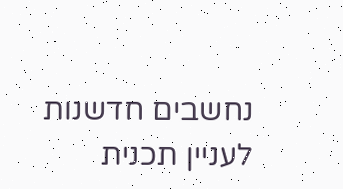נחשבים חדשנות לעניין תכנית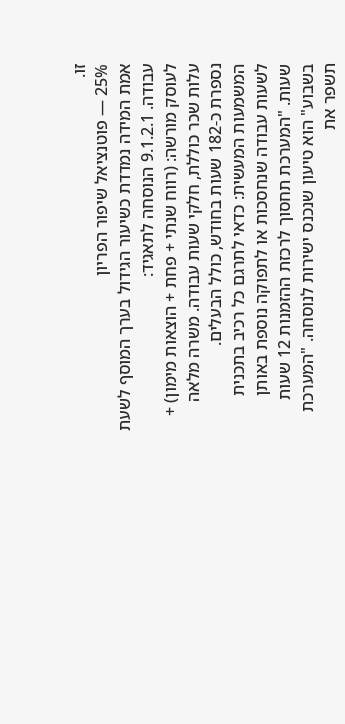זו.
25% — פוטנציאל שיפור הפריון
אמת המידה נמדדת כשיעור הגידול בערך המוסף לשעת עבודה. 9.1.2.1 הנוסחה לתאגיד:
לעוסק מורשה: (רווח שנתי + פחת + הוצאות מימון) + עלות שכר כוללת, חלקי שעות עבודה. משרה מלאה נספרת כ-182 שעות בחודש, כולל הבעלים.
המשמעות המעשית: כדאי לתרגם כל רכיב בתכנית לשעות עבודה שנחסכות או לתפוקה נוספת באותן שעות. "המערכת תחסוך לרכזת ההזמנות 12 שעות בשבוע" הוא טיעון שנכנס ישירות לנוסחה. "המערכת תשפר את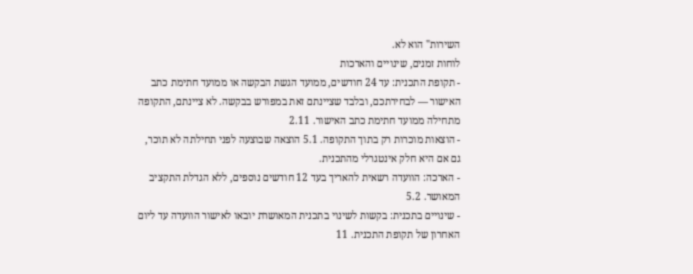השירות" הוא לא.
לוחות זמנים, שינויים והארכות
- תקופת התכנית: עד 24 חודשים, ממועד הגשת הבקשה או ממועד חתימת כתב האישור — לבחירתכם, ובלבד שציינתם זאת במפורש בבקשה. לא ציינתם, התקופה מתחילה ממועד חתימת כתב האישור. 2.11
- הוצאות מוכרות רק בתוך התקופה. 5.1 הוצאה שבוצעה לפני תחילתה לא תוכר, גם אם היא חלק אינטגרלי מהתכנית.
- הארכה: הוועדה רשאית להאריך בעד 12 חודשים נוספים, ללא הגדלת התקציב המאושר. 5.2
- שינויים בתכנית: בקשות לשינוי בתכנית המאושרת יובאו לאישור הוועדה עד ליום האחרון של תקופת התכנית. 11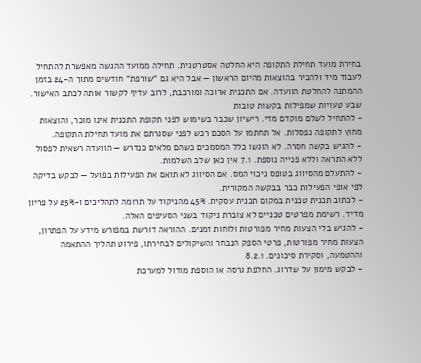בחירת מועד תחילת התקופה היא החלטה אסטרטגית. תחילה ממועד ההגשה מאפשרת להתחיל לעבוד מיד ולהכיר בהוצאות מהיום הראשון — אבל היא גם "שורפת" חודשים מתוך ה-24 בזמן ההמתנה להחלטת הוועדה. אם התכנית ארוכה ומורכבת, לרוב עדיף לקשור אותה לכתב האישור.
שבע טעויות שמפילות בקשות טובות
- להתחיל לשלם מוקדם מדי. רישיון שכבר בשימוש לפני תקופת התכנית אינו מוכר, והוצאות מחוץ לתקופה נפסלות. אל תחתמו על הסכם רכש לפני שסגרתם את מועד תחילת התקופה.
- להגיש בקשה חסרה. לא הוגשו כלל המסמכים כשהם מלאים כנדרש — הוועדה רשאית לפסול ללא התראה וללא פנייה נוספת. 7.1 אין כאן שלב השלמות.
- להתעלם מהסיווג בטופס ניכוי המס. אם הסיווג לא תואם את הפעילות בפועל — לבקש בדיקה לפי אופי הפעילות כבר בבקשה המקורית.
- לכתוב תכנית טכנית במקום תכנית עסקית. 45% מהניקוד על תרומה לתהליכים ו-25% על פריון מדיד. רשימת מפרטים טכניים לא צוברת ניקוד בשני הסעיפים האלה.
- להגיש בלי הצעות מחיר מפורטות ולוחות זמנים. ההוראה דורשת במפורש מידע על הפתרון, הצעות מחיר מפורטות, פרטי הספק הנבחר והשיקולים לבחירתו, פירוט תהליך ההתאמה וההטמעה, וסקירת סיכונים. 8.2.1
- לבקש מימון על שדרוג. החלפת גרסה או הוספת מודול למערכת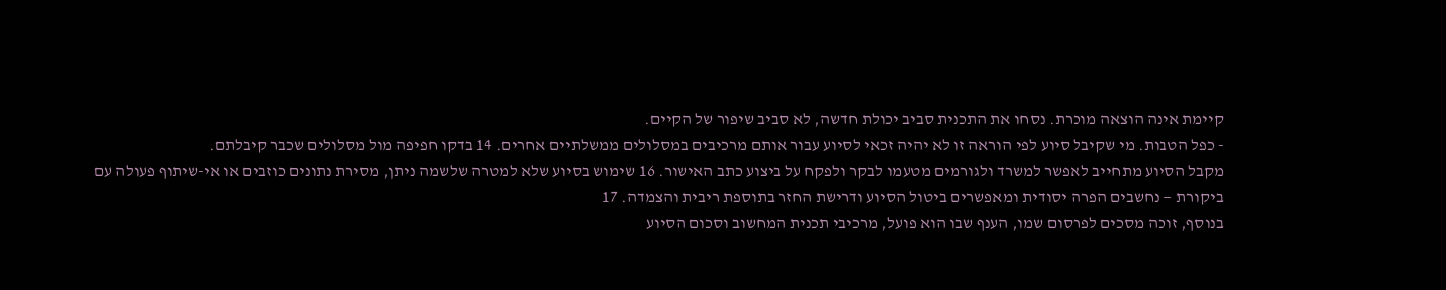קיימת אינה הוצאה מוכרת. נסחו את התכנית סביב יכולת חדשה, לא סביב שיפור של הקיים.
- כפל הטבות. מי שקיבל סיוע לפי הוראה זו לא יהיה זכאי לסיוע עבור אותם מרכיבים במסלולים ממשלתיים אחרים. 14 בדקו חפיפה מול מסלולים שכבר קיבלתם.
מקבל הסיוע מתחייב לאפשר למשרד ולגורמים מטעמו לבקר ולפקח על ביצוע כתב האישור. 16 שימוש בסיוע שלא למטרה שלשמה ניתן, מסירת נתונים כוזבים או אי-שיתוף פעולה עם ביקורת — נחשבים הפרה יסודית ומאפשרים ביטול הסיוע ודרישת החזר בתוספת ריבית והצמדה. 17
בנוסף, זוכה מסכים לפרסום שמו, הענף שבו הוא פועל, מרכיבי תכנית המחשוב וסכום הסיוע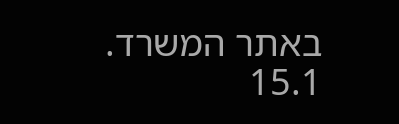באתר המשרד. 15.1